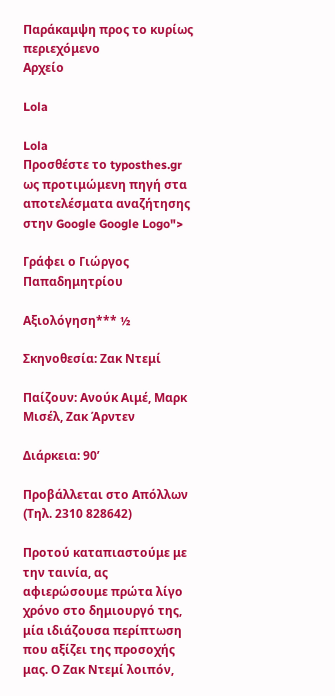Παράκαμψη προς το κυρίως περιεχόμενο
Αρχείο

Lola

Lola
Προσθέστε το typosthes.gr ως προτιμώμενη πηγή στα αποτελέσματα αναζήτησης στην Google Google Logo">

Γράφει ο Γιώργος Παπαδημητρίου

Αξιολόγηση*** ½

Σκηνοθεσία: Ζακ Ντεμί

Παίζουν: Ανούκ Αιμέ, Μαρκ Μισέλ, Ζακ Άρντεν

Διάρκεια: 90’

Προβάλλεται στο Απόλλων (Tηλ. 2310 828642)

Προτού καταπιαστούμε με την ταινία, ας αφιερώσουμε πρώτα λίγο χρόνο στο δημιουργό της, μία ιδιάζουσα περίπτωση που αξίζει της προσοχής μας. Ο Ζακ Ντεμί λοιπόν,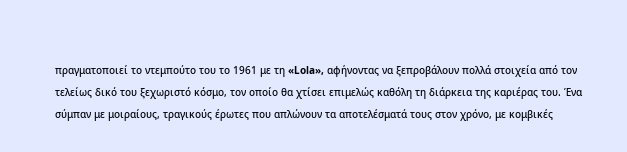πραγματοποιεί το ντεμπούτο του το 1961 με τη «Lola», αφήνοντας να ξεπροβάλουν πολλά στοιχεία από τον τελείως δικό του ξεχωριστό κόσμο, τον οποίο θα χτίσει επιμελώς καθόλη τη διάρκεια της καριέρας του. Ένα σύμπαν με μοιραίους, τραγικούς έρωτες που απλώνουν τα αποτελέσματά τους στον χρόνο, με κομβικές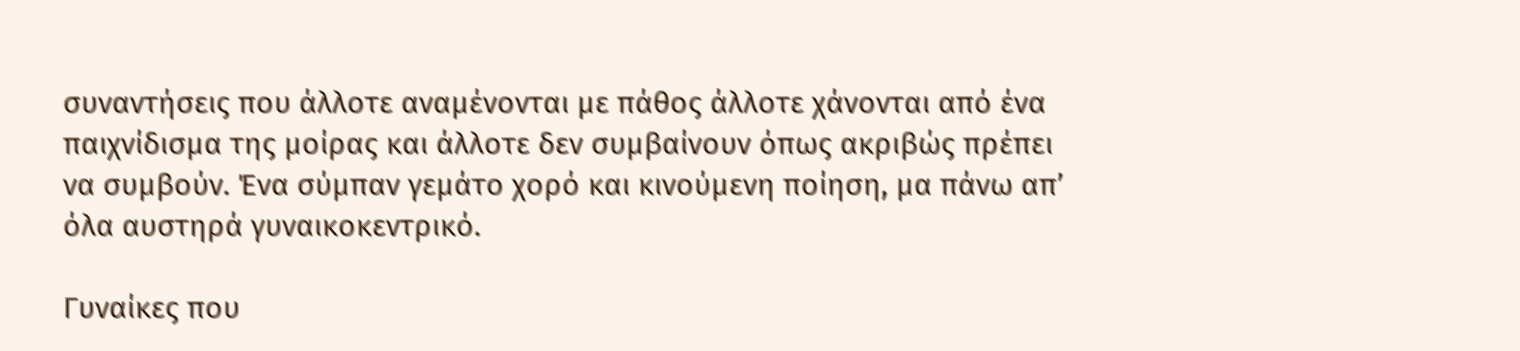συναντήσεις που άλλοτε αναμένονται με πάθος άλλοτε χάνονται από ένα παιχνίδισμα της μοίρας και άλλοτε δεν συμβαίνουν όπως ακριβώς πρέπει να συμβούν. Ένα σύμπαν γεμάτο χορό και κινούμενη ποίηση, μα πάνω απ’ όλα αυστηρά γυναικοκεντρικό.

Γυναίκες που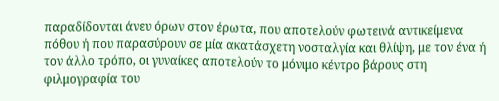παραδίδονται άνευ όρων στον έρωτα, που αποτελούν φωτεινά αντικείμενα πόθου ή που παρασύρουν σε μία ακατάσχετη νοσταλγία και θλίψη, με τον ένα ή τον άλλο τρόπο, οι γυναίκες αποτελούν το μόνιμο κέντρο βάρους στη φιλμογραφία του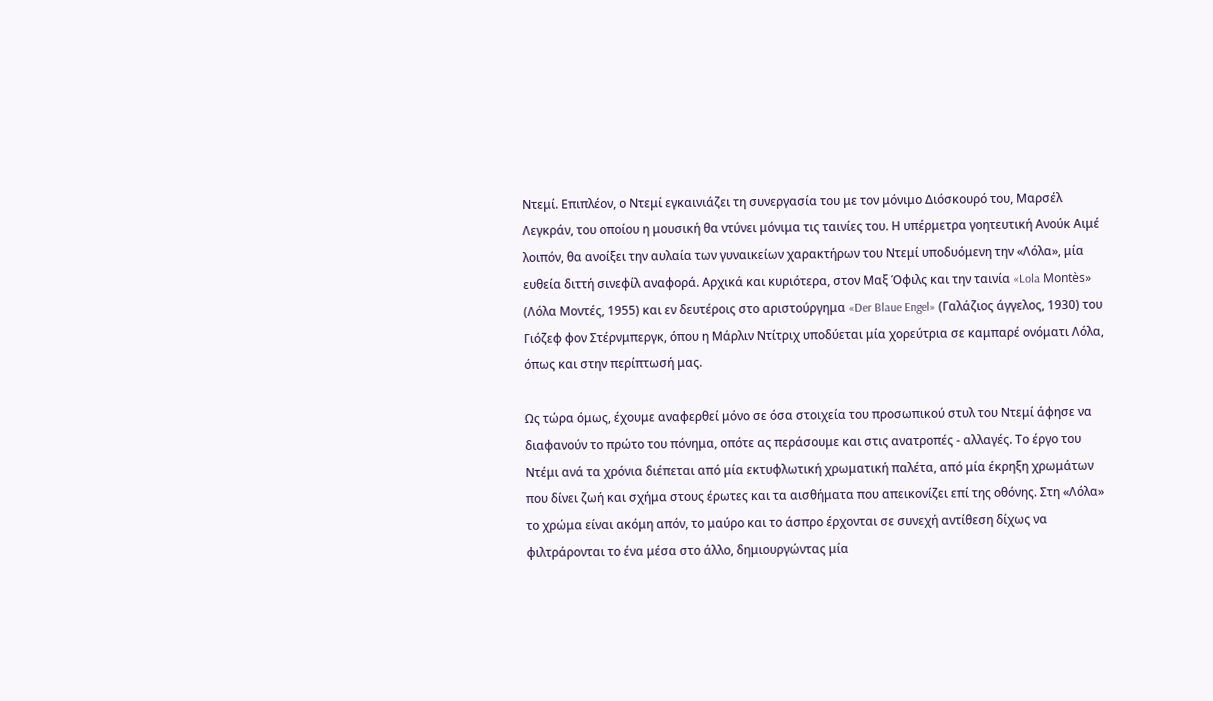Ντεμί. Επιπλέον, ο Ντεμί εγκαινιάζει τη συνεργασία του με τον μόνιμο Διόσκουρό του, Μαρσέλ Λεγκράν, του οποίου η μουσική θα ντύνει μόνιμα τις ταινίες του. Η υπέρμετρα γοητευτική Ανούκ Αιμέ λοιπόν, θα ανοίξει την αυλαία των γυναικείων χαρακτήρων του Ντεμί υποδυόμενη την «Λόλα», μία ευθεία διττή σινεφίλ αναφορά. Αρχικά και κυριότερα, στον Μαξ Όφιλς και την ταινία «Lola Montès» (Λόλα Μοντές, 1955) και εν δευτέροις στο αριστούργημα «Der Blaue Engel» (Γαλάζιος άγγελος, 1930) του Γιόζεφ φον Στέρνμπεργκ, όπου η Μάρλιν Ντίτριχ υποδύεται μία χορεύτρια σε καμπαρέ ονόματι Λόλα, όπως και στην περίπτωσή μας.

Ως τώρα όμως, έχουμε αναφερθεί μόνο σε όσα στοιχεία του προσωπικού στυλ του Ντεμί άφησε να διαφανούν το πρώτο του πόνημα, οπότε ας περάσουμε και στις ανατροπές - αλλαγές. Το έργο του Ντέμι ανά τα χρόνια διέπεται από μία εκτυφλωτική χρωματική παλέτα, από μία έκρηξη χρωμάτων που δίνει ζωή και σχήμα στους έρωτες και τα αισθήματα που απεικονίζει επί της οθόνης. Στη «Λόλα» το χρώμα είναι ακόμη απόν, το μαύρο και το άσπρο έρχονται σε συνεχή αντίθεση δίχως να φιλτράρονται το ένα μέσα στο άλλο, δημιουργώντας μία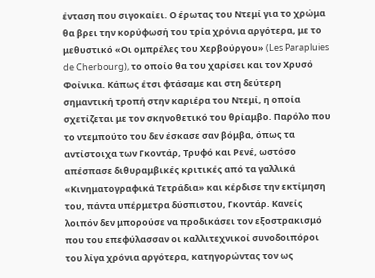ένταση που σιγοκαίει. Ο έρωτας του Ντεμί για το χρώμα θα βρει την κορύφωσή του τρία χρόνια αργότερα, με το μεθυστικό «Οι ομπρέλες του Χερβούργου» (Les Parapluies de Cherbourg), το οποίο θα του χαρίσει και τον Χρυσό Φοίνικα. Κάπως έτσι φτάσαμε και στη δεύτερη σημαντική τροπή στην καριέρα του Ντεμί, η οποία σχετίζεται με τον σκηνοθετικό του θρίαμβο. Παρόλο που το ντεμπούτο του δεν έσκασε σαν βόμβα, όπως τα αντίστοιχα των Γκοντάρ, Τρυφό και Ρενέ, ωστόσο απέσπασε διθυραμβικές κριτικές από τα γαλλικά «Κινηματογραφικά Τετράδια» και κέρδισε την εκτίμηση του, πάντα υπέρμετρα δύσπιστου, Γκοντάρ. Κανείς λοιπόν δεν μπορούσε να προδικάσει τον εξοστρακισμό που του επεφύλασσαν οι καλλιτεχνικοί συνοδοιπόροι του λίγα χρόνια αργότερα, κατηγορώντας τον ως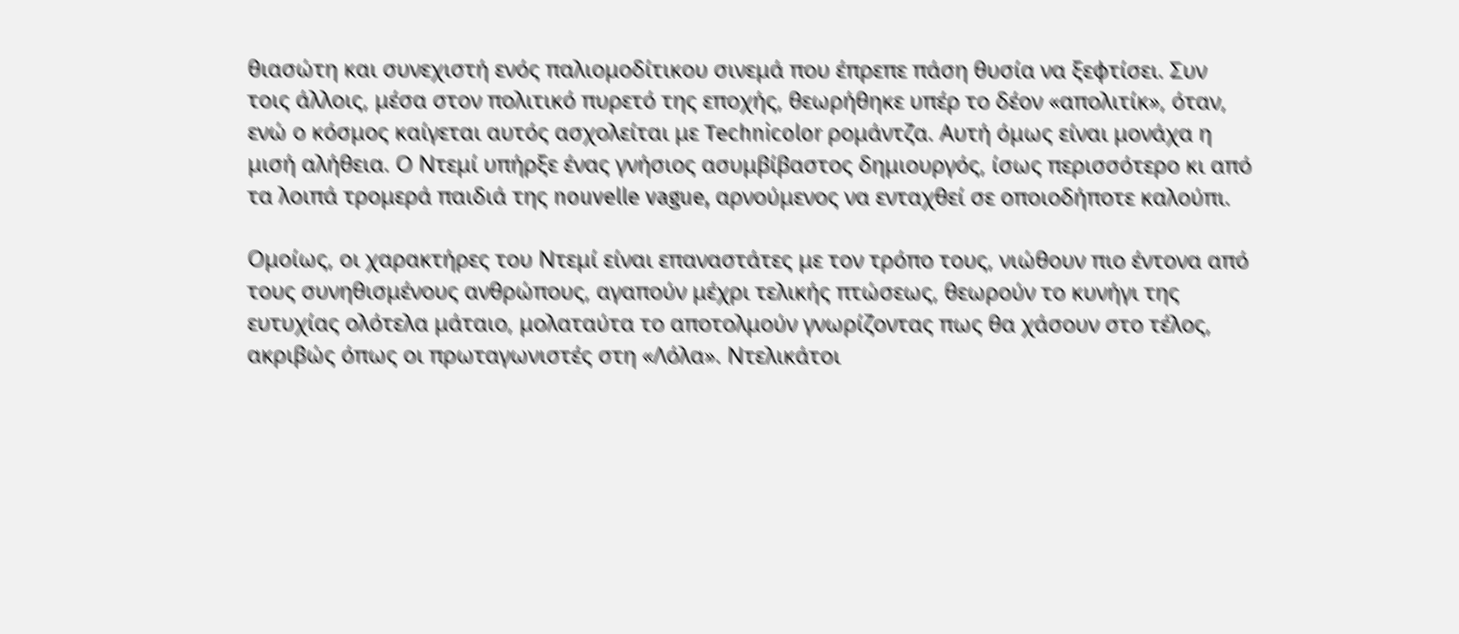θιασώτη και συνεχιστή ενός παλιομοδίτικου σινεμά που έπρεπε πάση θυσία να ξεφτίσει. Συν τοις άλλοις, μέσα στον πολιτικό πυρετό της εποχής, θεωρήθηκε υπέρ το δέον «απολιτίκ», όταν, ενώ ο κόσμος καίγεται αυτός ασχολείται με Technicolor ρομάντζα. Αυτή όμως είναι μονάχα η μισή αλήθεια. Ο Ντεμί υπήρξε ένας γνήσιος ασυμβίβαστος δημιουργός, ίσως περισσότερο κι από τα λοιπά τρομερά παιδιά της nouvelle vague, αρνούμενος να ενταχθεί σε οποιοδήποτε καλούπι.

Ομοίως, οι χαρακτήρες του Ντεμί είναι επαναστάτες με τον τρόπο τους, νιώθουν πιο έντονα από τους συνηθισμένους ανθρώπους, αγαπούν μέχρι τελικής πτώσεως, θεωρούν το κυνήγι της ευτυχίας ολότελα μάταιο, μολαταύτα το αποτολμούν γνωρίζοντας πως θα χάσουν στο τέλος, ακριβώς όπως οι πρωταγωνιστές στη «Λόλα». Ντελικάτοι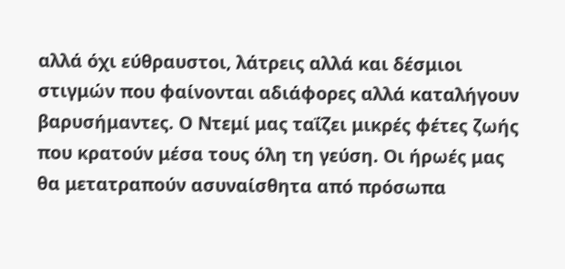αλλά όχι εύθραυστοι, λάτρεις αλλά και δέσμιοι στιγμών που φαίνονται αδιάφορες αλλά καταλήγουν βαρυσήμαντες. Ο Ντεμί μας ταΐζει μικρές φέτες ζωής που κρατούν μέσα τους όλη τη γεύση. Οι ήρωές μας θα μετατραπούν ασυναίσθητα από πρόσωπα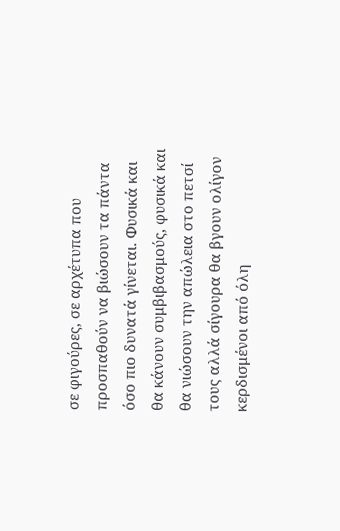σε φιγούρες, σε αρχέτυπα που προσπαθούν να βιώσουν τα πάντα όσο πιο δυνατά γίνεται. Φυσικά και θα κάνουν συμβιβασμούς, φυσικά και θα νιώσουν την απώλεια στο πετσί τους αλλά σίγουρα θα βγουν ολίγον κερδισμένοι από όλη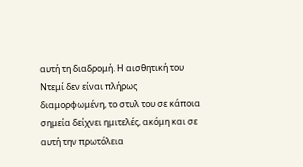αυτή τη διαδρομή. Η αισθητική του Ντεμί δεν είναι πλήρως διαμορφωμένη, το στυλ του σε κάποια σημεία δείχνει ημιτελές, ακόμη και σε αυτή την πρωτόλεια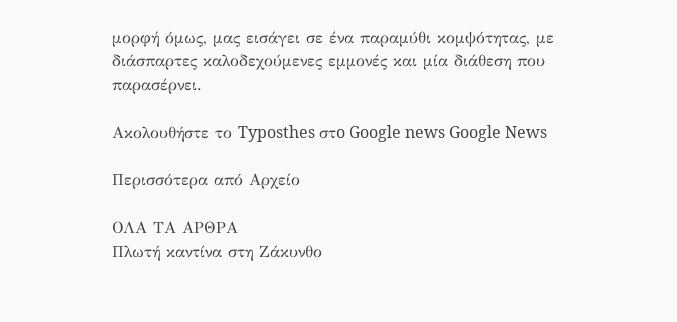μορφή όμως, μας εισάγει σε ένα παραμύθι κομψότητας, με διάσπαρτες καλοδεχούμενες εμμονές και μία διάθεση που παρασέρνει.

Ακολουθήστε το Typosthes στo Google news Google News

Περισσότερα από Αρχείο

ΟΛΑ ΤΑ ΑΡΘΡΑ
Πλωτή καντίνα στη Ζάκυνθο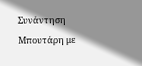Συνάντηση Μπουτάρη με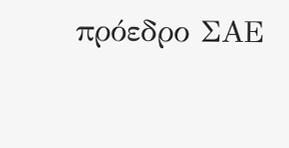πρόεδρο ΣΑΕ